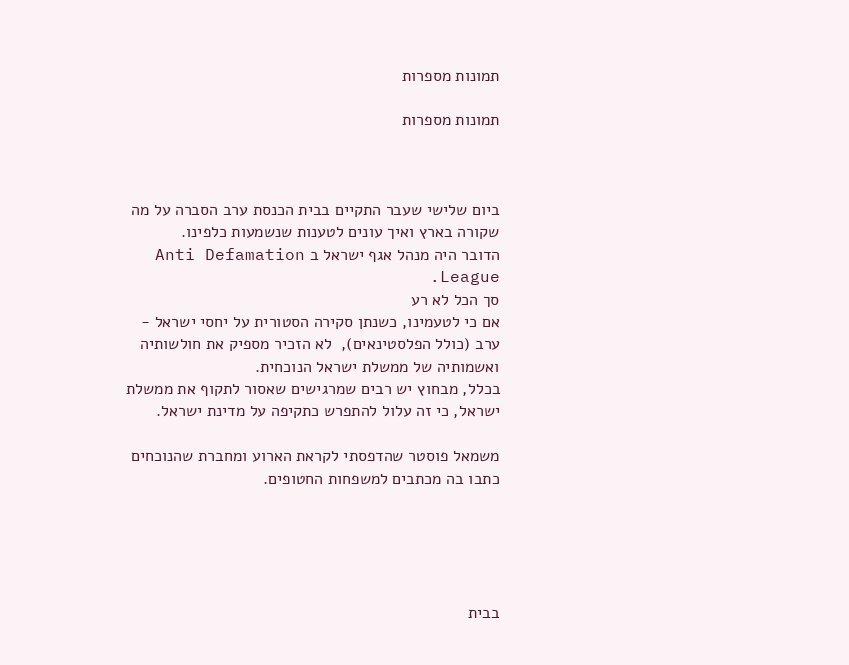תמונות מספרות

תמונות מספרות



ביום שלישי שעבר התקיים בבית הכנסת ערב הסברה על מה שקורה בארץ ואיך עונים לטענות שנשמעות כלפינו.
הדובר היה מנהל אגף ישראל ב Anti Defamation League.
סך הכל לא רע
אם כי לטעמינו, כשנתן סקירה הסטורית על יחסי ישראל - ערב (כולל הפלסטינאים),  לא הזכיר מספיק את חולשותיה ואשמותיה של ממשלת ישראל הנוכחית.
בכלל, מבחוץ יש רבים שמרגישים שאסור לתקוף את ממשלת ישראל, כי זה עלול להתפרש כתקיפה על מדינת ישראל.

משמאל פוסטר שהדפסתי לקראת הארוע ומחברת שהנוכחים כתבו בה מכתבים למשפחות החטופים.





בבית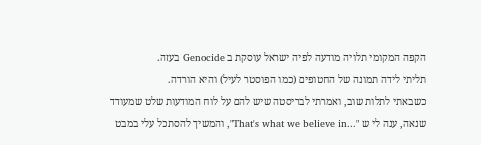הקפה המקומי תלויה מודעה לפיה ישראל עוסקת ב Genocide בעזה.
תליתי לידה תמונה של החטופים (כמו הפוסטר לעיל) והיא הורדה.
כשבאתי לתלות שוב, ואמרתי לבריסטה שיש להם על לוח המודעות שלט שמעודד שנאה, ענה לי ש "...That's what we believe in", והמשיך להסתכל עלי במבט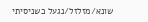שונא/מזלזל/נגעל כשניסיתי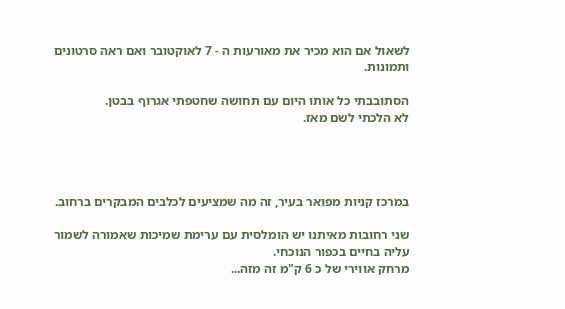לשאול אם הוא מכיר את מאורעות ה - 7 לאוקטובר ואם ראה סרטונים ותמונות.

הסתובבתי כל אותו היום עם תחושה שחטפתי אגרוף בבטן.
לא הלכתי לשם מאז.




במרכז קניות מפואר בעיר, זה מה שמציעים לכלבים המבקרים ברחוב.

שני רחובות מאיתנו יש הומלסית עם ערימת שמיכות שאמורה לשמור עליה בחיים בכפור הנוכחי.
מרחק אווירי של כ 6 ק"מ זה מזה...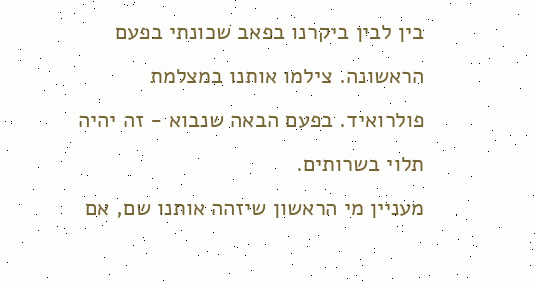בין לבין ביקרנו בפאב שכונתי בפעם הראשונה. צילמו אותנו במצלמת פולרואיד. בפעם הבאה שנבוא - זה יהיה תלוי בשרותים.
מעניין מי הראשון שיזהה אותנו שם, אם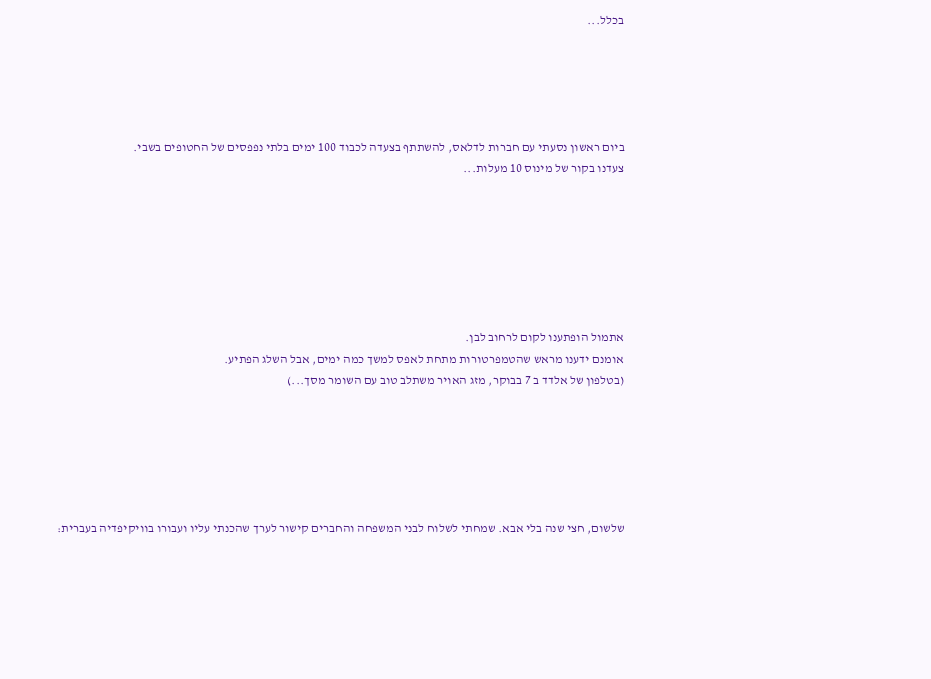בכלל...





ביום ראשון נסעתי עם חברות לדלאס, להשתתף בצעדה לכבוד 100 ימים בלתי נפפסים של החטופים בשבי.
צעדנו בקור של מינוס 10 מעלות...







אתמול הופתענו לקום לרחוב לבן.
אומנם ידענו מראש שהטמפרטורות מתחת לאפס למשך כמה ימים, אבל השלג הפתיע.
(בטלפון של אלדד ב 7 בבוקר, מזג האויר משתלב טוב עם השומר מסך...)






שלשום, חצי שנה בלי אבא. שמחתי לשלוח לבני המשפחה והחברים קישור לערך שהכנתי עליו ועבורו בוויקיפדיה בעברית: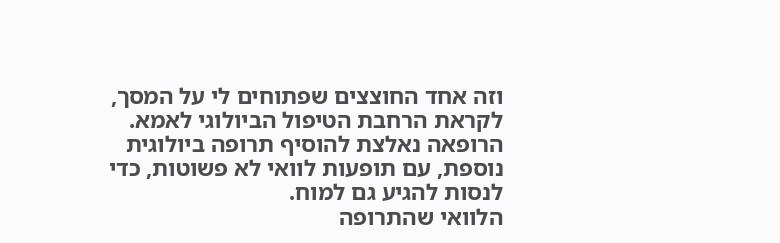וזה אחד החוצצים שפתוחים לי על המסך, לקראת הרחבת הטיפול הביולוגי לאמא.
הרופאה נאלצת להוסיף תרופה ביולוגית נוספת, עם תופעות לוואי לא פשוטות, כדי לנסות להגיע גם למוח.
הלוואי שהתרופה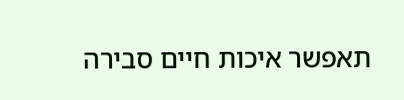תאפשר איכות חיים סבירה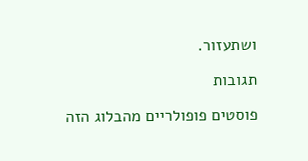ושתעזור.

תגובות

פוסטים פופולריים מהבלוג הזה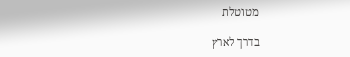מטוטלת

בדרך לארץ